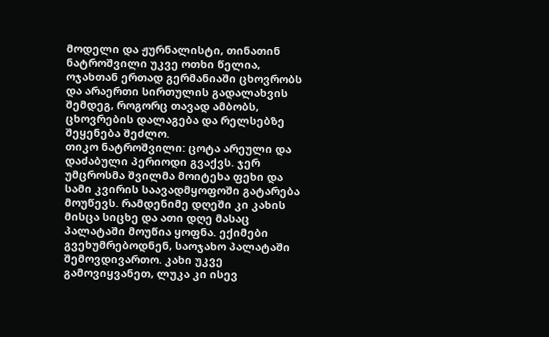მოდელი და ჟურნალისტი, თინათინ ნატროშვილი უკვე ოთხი წელია, ოჯახთან ერთად გერმანიაში ცხოვრობს და არაერთი სირთულის გადალახვის შემდეგ, როგორც თავად ამბობს, ცხოვრების დალაგება და რელსებზე შეყენება შეძლო.
თიკო ნატროშვილი: ცოტა არეული და დაძაბული პერიოდი გვაქვს. ჯერ უმცროსმა შვილმა მოიტეხა ფეხი და სამი კვირის საავადმყოფოში გატარება მოუწევს. რამდენიმე დღეში კი კახის მისცა სიცხე და ათი დღე მასაც პალატაში მოუწია ყოფნა. ექიმები გვეხუმრებოდნენ, საოჯახო პალატაში შემოვდივართო. კახი უკვე გამოვიყვანეთ, ლუკა კი ისევ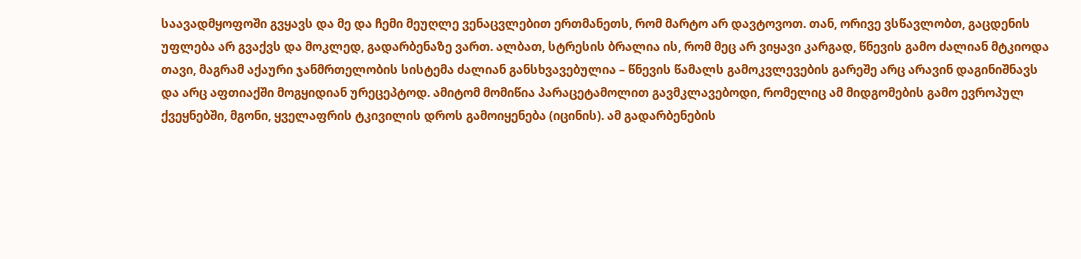საავადმყოფოში გვყავს და მე და ჩემი მეუღლე ვენაცვლებით ერთმანეთს, რომ მარტო არ დავტოვოთ. თან, ორივე ვსწავლობთ, გაცდენის უფლება არ გვაქვს და მოკლედ, გადარბენაზე ვართ. ალბათ, სტრესის ბრალია ის, რომ მეც არ ვიყავი კარგად, წნევის გამო ძალიან მტკიოდა თავი, მაგრამ აქაური ჯანმრთელობის სისტემა ძალიან განსხვავებულია – წნევის წამალს გამოკვლევების გარეშე არც არავინ დაგინიშნავს და არც აფთიაქში მოგყიდიან ურეცეპტოდ. ამიტომ მომიწია პარაცეტამოლით გავმკლავებოდი, რომელიც ამ მიდგომების გამო ევროპულ ქვეყნებში, მგონი, ყველაფრის ტკივილის დროს გამოიყენება (იცინის). ამ გადარბენების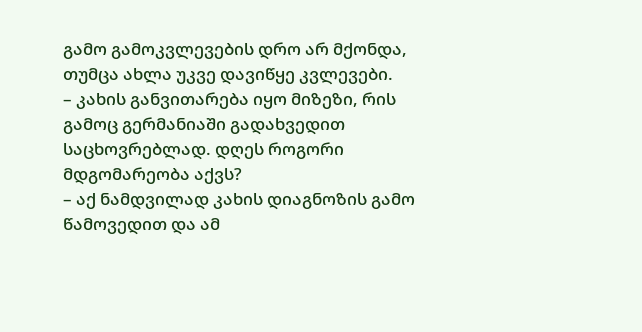გამო გამოკვლევების დრო არ მქონდა, თუმცა ახლა უკვე დავიწყე კვლევები.
– კახის განვითარება იყო მიზეზი, რის გამოც გერმანიაში გადახვედით საცხოვრებლად. დღეს როგორი მდგომარეობა აქვს?
– აქ ნამდვილად კახის დიაგნოზის გამო წამოვედით და ამ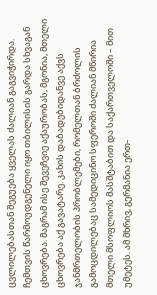ცვლილებასთან შეგუება ყველას ძალიან გაგვიჭირდა. ჩემთვის წარმოუდგენელი იყო თბილისის გარდა სხვაგან ცხოვრება. მაგრამ ისე შევეჩვიე აქაურობას, მგონია, მთელი ცხოვრება აქ გავატარე. კახის დაბადებიდანვე აქვს ჯანმრთელობის პრობლემები, რომელთან ბრძოლის გამოცდილებაც სამედიცინო სფეროში ძალიან მწირია მთელი მსოფლიოს მასშტაბით და საქართველოში – მით უმეტეს. ამ მხრივ, გერმანია ერთ-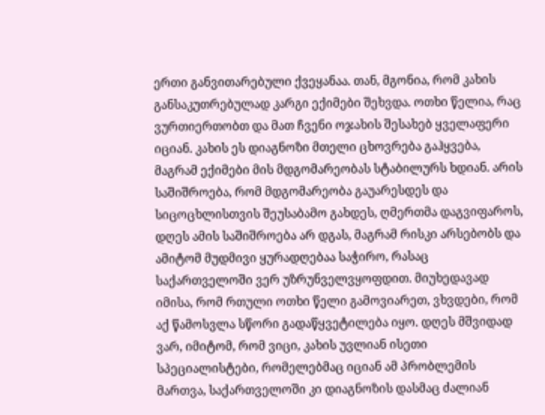ერთი განვითარებული ქვეყანაა. თან, მგონია, რომ კახის განსაკუთრებულად კარგი ექიმები შეხვდა. ოთხი წელია, რაც ვურთიერთობთ და მათ ჩვენი ოჯახის შესახებ ყველაფერი იციან. კახის ეს დიაგნოზი მთელი ცხოვრება გაჰყვება, მაგრამ ექიმები მის მდგომარეობას სტაბილურს ხდიან. არის საშიშროება, რომ მდგომარეობა გაუარესდეს და სიცოცხლისთვის შეუსაბამო გახდეს, ღმერთმა დაგვიფაროს, დღეს ამის საშიშროება არ დგას, მაგრამ რისკი არსებობს და ამიტომ მუდმივი ყურადღებაა საჭირო, რასაც საქართველოში ვერ უზრუნველვყოფდით. მიუხედავად იმისა, რომ რთული ოთხი წელი გამოვიარეთ, ვხვდები, რომ აქ წამოსვლა სწორი გადაწყვეტილება იყო. დღეს მშვიდად ვარ, იმიტომ, რომ ვიცი, კახის უვლიან ისეთი სპეციალისტები, რომელებმაც იციან ამ პრობლემის მართვა, საქართველოში კი დიაგნოზის დასმაც ძალიან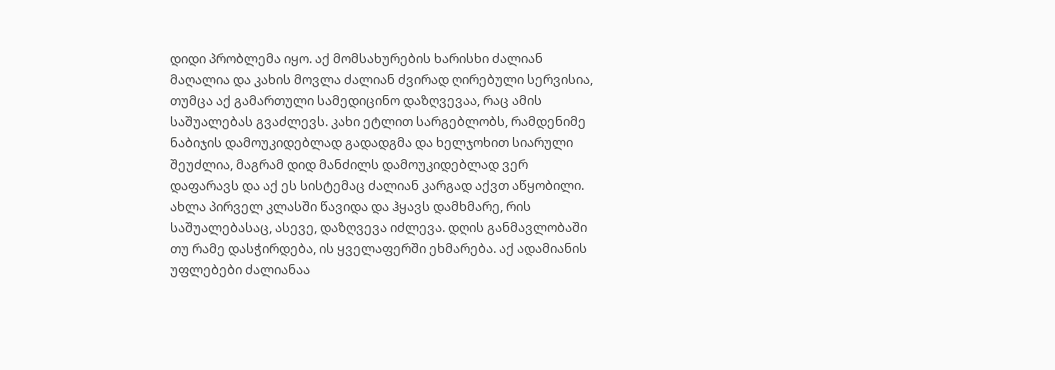დიდი პრობლემა იყო. აქ მომსახურების ხარისხი ძალიან მაღალია და კახის მოვლა ძალიან ძვირად ღირებული სერვისია, თუმცა აქ გამართული სამედიცინო დაზღვევაა, რაც ამის საშუალებას გვაძლევს. კახი ეტლით სარგებლობს, რამდენიმე ნაბიჯის დამოუკიდებლად გადადგმა და ხელჯოხით სიარული შეუძლია, მაგრამ დიდ მანძილს დამოუკიდებლად ვერ დაფარავს და აქ ეს სისტემაც ძალიან კარგად აქვთ აწყობილი. ახლა პირველ კლასში წავიდა და ჰყავს დამხმარე, რის საშუალებასაც, ასევე, დაზღვევა იძლევა. დღის განმავლობაში თუ რამე დასჭირდება, ის ყველაფერში ეხმარება. აქ ადამიანის უფლებები ძალიანაა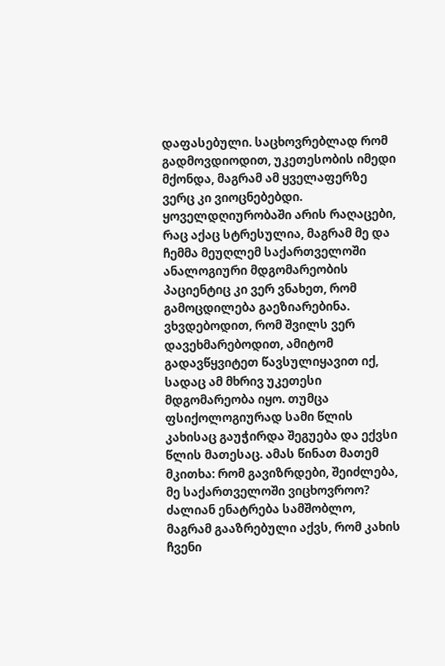დაფასებული. საცხოვრებლად რომ გადმოვდიოდით, უკეთესობის იმედი მქონდა, მაგრამ ამ ყველაფერზე ვერც კი ვიოცნებებდი. ყოველდღიურობაში არის რაღაცები, რაც აქაც სტრესულია, მაგრამ მე და ჩემმა მეუღლემ საქართველოში ანალოგიური მდგომარეობის პაციენტიც კი ვერ ვნახეთ, რომ გამოცდილება გაეზიარებინა. ვხვდებოდით, რომ შვილს ვერ დავეხმარებოდით, ამიტომ გადავწყვიტეთ წავსულიყავით იქ, სადაც ამ მხრივ უკეთესი მდგომარეობა იყო. თუმცა ფსიქოლოგიურად სამი წლის კახისაც გაუჭირდა შეგუება და ექვსი წლის მათესაც. ამას წინათ მათემ მკითხა: რომ გავიზრდები, შეიძლება, მე საქართველოში ვიცხოვროო? ძალიან ენატრება სამშობლო, მაგრამ გააზრებული აქვს, რომ კახის ჩვენი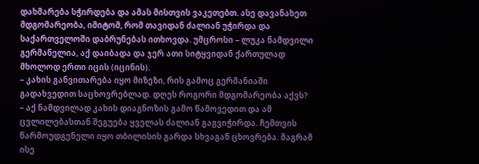დახმარება სჭირდება და ამას მისთვის ვაკეთებთ. ასე დავანახეთ მდგომარეობა, იმიტომ, რომ თავიდან ძალიან უჭირდა და საქართველოში დაბრუნებას ითხოვდა. უმცროსი – ლუკა ნამდვილი გერმანელია, აქ დაიბადა და ჯერ ათი სიტყვიდან ქართულად მხოლოდ ერთი იცის (იცინის).
– კახის განვითარება იყო მიზეზი, რის გამოც გერმანიაში გადახვედით საცხოვრებლად. დღეს როგორი მდგომარეობა აქვს?
– აქ ნამდვილად კახის დიაგნოზის გამო წამოვედით და ამ ცვლილებასთან შეგუება ყველას ძალიან გაგვიჭირდა. ჩემთვის წარმოუდგენელი იყო თბილისის გარდა სხვაგან ცხოვრება. მაგრამ ისე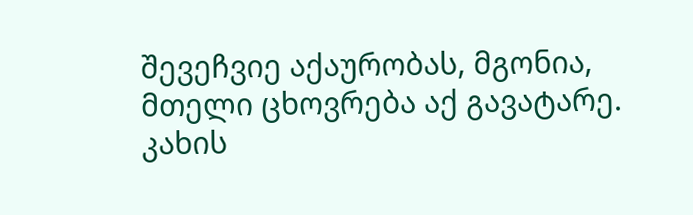შევეჩვიე აქაურობას, მგონია, მთელი ცხოვრება აქ გავატარე.
კახის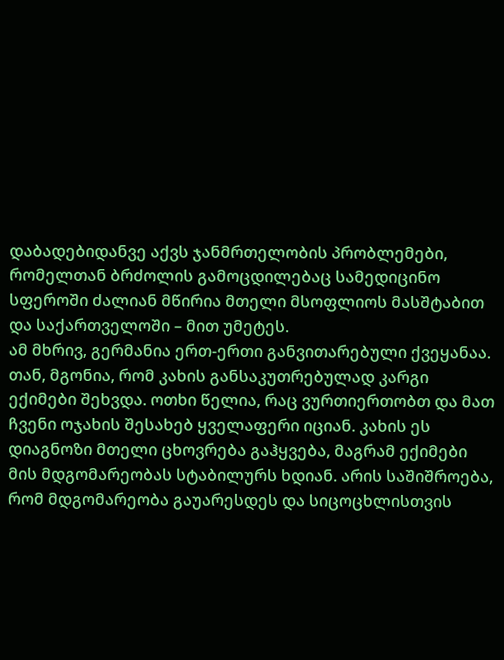დაბადებიდანვე აქვს ჯანმრთელობის პრობლემები, რომელთან ბრძოლის გამოცდილებაც სამედიცინო სფეროში ძალიან მწირია მთელი მსოფლიოს მასშტაბით და საქართველოში – მით უმეტეს.
ამ მხრივ, გერმანია ერთ-ერთი განვითარებული ქვეყანაა. თან, მგონია, რომ კახის განსაკუთრებულად კარგი ექიმები შეხვდა. ოთხი წელია, რაც ვურთიერთობთ და მათ ჩვენი ოჯახის შესახებ ყველაფერი იციან. კახის ეს დიაგნოზი მთელი ცხოვრება გაჰყვება, მაგრამ ექიმები მის მდგომარეობას სტაბილურს ხდიან. არის საშიშროება, რომ მდგომარეობა გაუარესდეს და სიცოცხლისთვის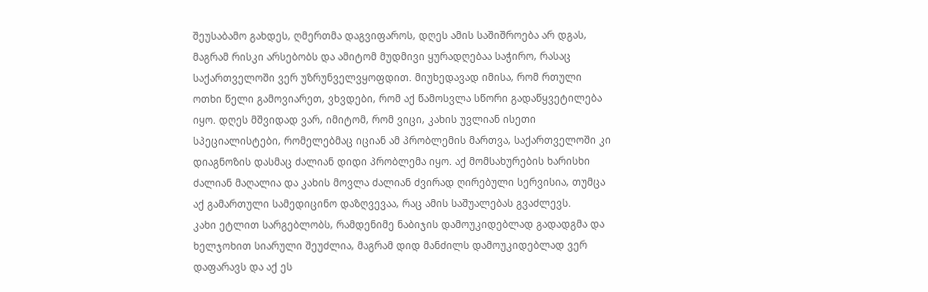შეუსაბამო გახდეს, ღმერთმა დაგვიფაროს, დღეს ამის საშიშროება არ დგას, მაგრამ რისკი არსებობს და ამიტომ მუდმივი ყურადღებაა საჭირო, რასაც საქართველოში ვერ უზრუნველვყოფდით. მიუხედავად იმისა, რომ რთული ოთხი წელი გამოვიარეთ, ვხვდები, რომ აქ წამოსვლა სწორი გადაწყვეტილება იყო. დღეს მშვიდად ვარ, იმიტომ, რომ ვიცი, კახის უვლიან ისეთი სპეციალისტები, რომელებმაც იციან ამ პრობლემის მართვა, საქართველოში კი დიაგნოზის დასმაც ძალიან დიდი პრობლემა იყო. აქ მომსახურების ხარისხი ძალიან მაღალია და კახის მოვლა ძალიან ძვირად ღირებული სერვისია, თუმცა აქ გამართული სამედიცინო დაზღვევაა, რაც ამის საშუალებას გვაძლევს.
კახი ეტლით სარგებლობს, რამდენიმე ნაბიჯის დამოუკიდებლად გადადგმა და ხელჯოხით სიარული შეუძლია, მაგრამ დიდ მანძილს დამოუკიდებლად ვერ დაფარავს და აქ ეს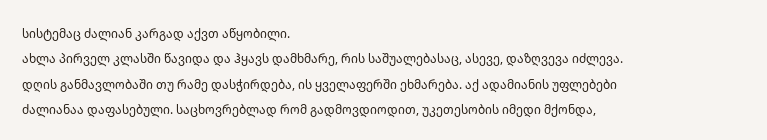სისტემაც ძალიან კარგად აქვთ აწყობილი.
ახლა პირველ კლასში წავიდა და ჰყავს დამხმარე, რის საშუალებასაც, ასევე, დაზღვევა იძლევა. დღის განმავლობაში თუ რამე დასჭირდება, ის ყველაფერში ეხმარება. აქ ადამიანის უფლებები ძალიანაა დაფასებული. საცხოვრებლად რომ გადმოვდიოდით, უკეთესობის იმედი მქონდა,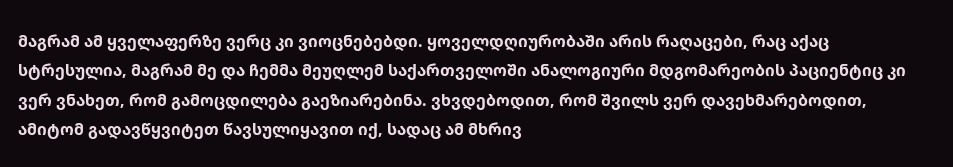მაგრამ ამ ყველაფერზე ვერც კი ვიოცნებებდი. ყოველდღიურობაში არის რაღაცები, რაც აქაც სტრესულია, მაგრამ მე და ჩემმა მეუღლემ საქართველოში ანალოგიური მდგომარეობის პაციენტიც კი ვერ ვნახეთ, რომ გამოცდილება გაეზიარებინა. ვხვდებოდით, რომ შვილს ვერ დავეხმარებოდით, ამიტომ გადავწყვიტეთ წავსულიყავით იქ, სადაც ამ მხრივ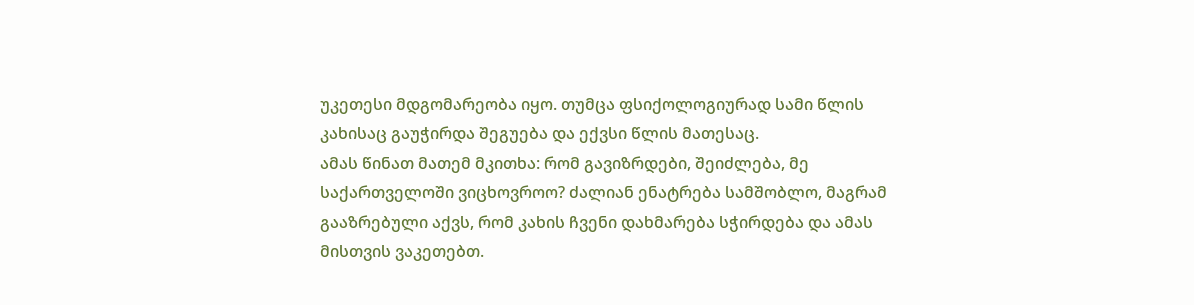უკეთესი მდგომარეობა იყო. თუმცა ფსიქოლოგიურად სამი წლის კახისაც გაუჭირდა შეგუება და ექვსი წლის მათესაც.
ამას წინათ მათემ მკითხა: რომ გავიზრდები, შეიძლება, მე საქართველოში ვიცხოვროო? ძალიან ენატრება სამშობლო, მაგრამ გააზრებული აქვს, რომ კახის ჩვენი დახმარება სჭირდება და ამას მისთვის ვაკეთებთ.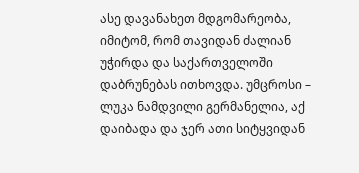ასე დავანახეთ მდგომარეობა, იმიტომ, რომ თავიდან ძალიან უჭირდა და საქართველოში დაბრუნებას ითხოვდა. უმცროსი – ლუკა ნამდვილი გერმანელია, აქ დაიბადა და ჯერ ათი სიტყვიდან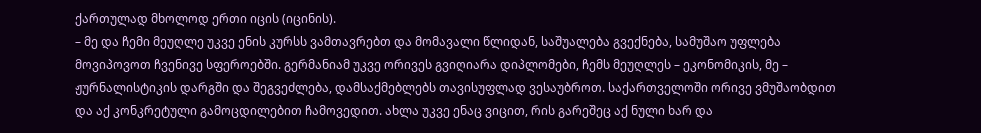ქართულად მხოლოდ ერთი იცის (იცინის).
– მე და ჩემი მეუღლე უკვე ენის კურსს ვამთავრებთ და მომავალი წლიდან, საშუალება გვექნება, სამუშაო უფლება მოვიპოვოთ ჩვენივე სფეროებში. გერმანიამ უკვე ორივეს გვიღიარა დიპლომები, ჩემს მეუღლეს – ეკონომიკის, მე – ჟურნალისტიკის დარგში და შეგვეძლება, დამსაქმებლებს თავისუფლად ვესაუბროთ. საქართველოში ორივე ვმუშაობდით და აქ კონკრეტული გამოცდილებით ჩამოვედით. ახლა უკვე ენაც ვიცით, რის გარეშეც აქ ნული ხარ და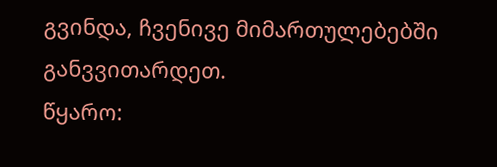გვინდა, ჩვენივე მიმართულებებში განვვითარდეთ.
წყარო: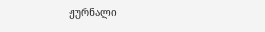ჟურნალი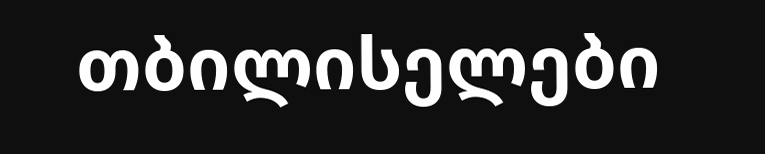თბილისელები